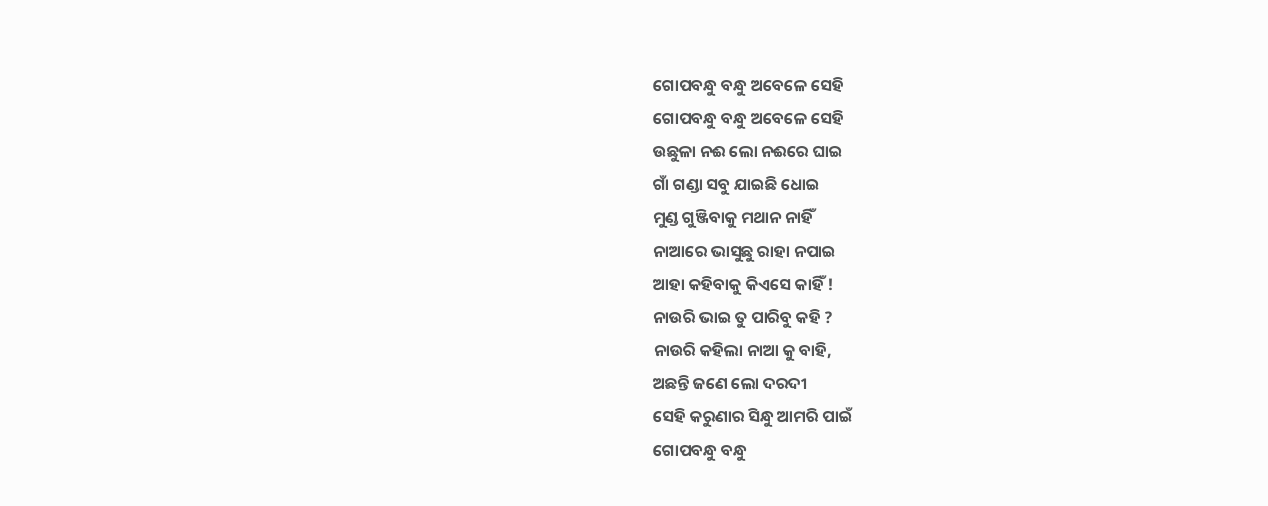ଗୋପବନ୍ଧୁ ବନ୍ଧୁ ଅବେଳେ ସେହି
ଗୋପବନ୍ଧୁ ବନ୍ଧୁ ଅବେଳେ ସେହି
ଉଛୁଳା ନଈ ଲୋ ନଈରେ ଘାଇ
ଗାଁ ଗଣ୍ଡା ସବୁ ଯାଇଛି ଧୋଇ
ମୁଣ୍ଡ ଗୁଞ୍ଜିବାକୁ ମଥାନ ନାହିଁ
ନାଆରେ ଭାସୁଛୁ ରାହା ନପାଇ
ଆହା କହିବାକୁ କିଏସେ କାହିଁ !
ନାଉରି ଭାଇ ତୁ ପାରିବୁ କହି ?
ନାଉରି କହିଲା ନାଆ କୁ ବାହି,
ଅଛନ୍ତି ଜଣେ ଲୋ ଦରଦୀ
ସେହି କରୁଣାର ସିନ୍ଧୁ ଆମରି ପାଇଁ
ଗୋପବନ୍ଧୁ ବନ୍ଧୁ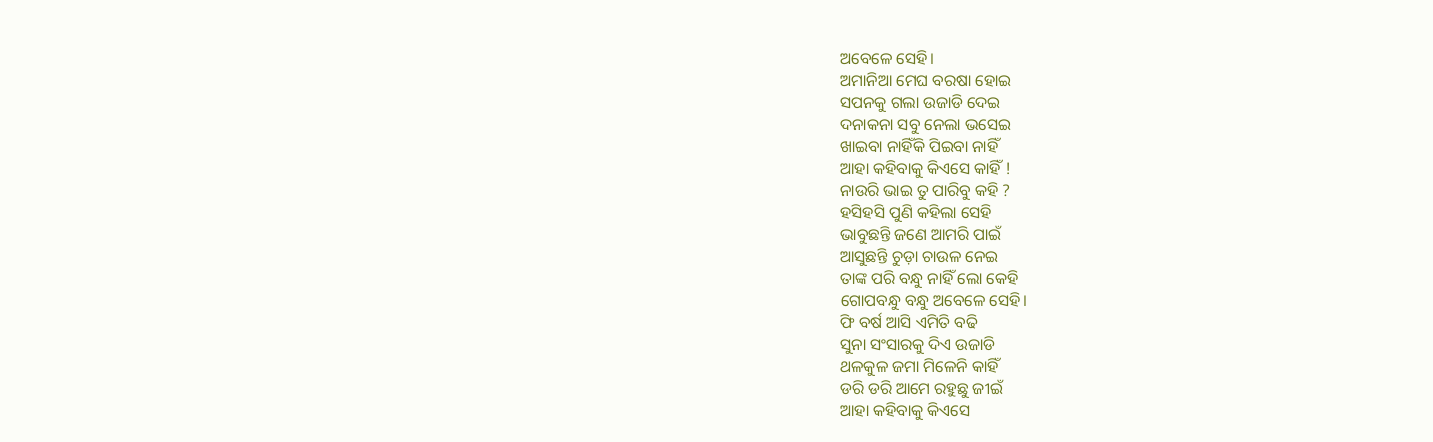ଅବେଳେ ସେହି।
ଅମାନିଆ ମେଘ ବରଷା ହୋଇ
ସପନକୁ ଗଲା ଉଜାଡି ଦେଇ
ଦନାକନା ସବୁ ନେଲା ଭସେଇ
ଖାଇବା ନାହିଁକି ପିଇବା ନାହିଁ
ଆହା କହିବାକୁ କିଏସେ କାହିଁ !
ନାଉରି ଭାଇ ତୁ ପାରିବୁ କହି ?
ହସିହସି ପୁଣି କହିଲା ସେହି
ଭାବୁଛନ୍ତି ଜଣେ ଆମରି ପାଇଁ
ଆସୁଛନ୍ତି ଚୁଡ଼ା ଚାଉଳ ନେଇ
ତାଙ୍କ ପରି ବନ୍ଧୁ ନାହିଁ ଲୋ କେହି
ଗୋପବନ୍ଧୁ ବନ୍ଧୁ ଅବେଳେ ସେହି।
ଫି ବର୍ଷ ଆସି ଏମିତି ବଢି
ସୁନା ସଂସାରକୁ ଦିଏ ଉଜାଡି
ଥଳକୁଳ ଜମା ମିଳେନି କାହିଁ
ଡରି ଡରି ଆମେ ରହୁଛୁ ଜୀଇଁ
ଆହା କହିବାକୁ କିଏସେ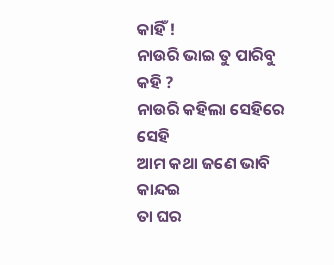କାହିଁ !
ନାଉରି ଭାଇ ତୁ ପାରିବୁ କହି ?
ନାଉରି କହିଲା ସେହିରେ ସେହି
ଆମ କଥା ଜଣେ ଭାବି କାନ୍ଦଇ
ତା ଘର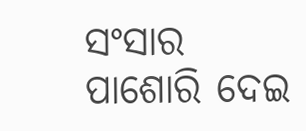ସଂସାର ପାଶୋରି ଦେଇ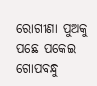ରୋଗୀଣା ପୁଅକୁ ପଛେ ପକେଇ
ଗୋପବନ୍ଧୁ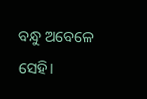ବନ୍ଧୁ ଅବେଳେ ସେହି।